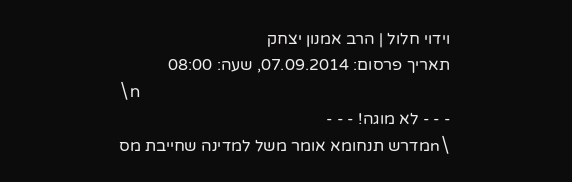וידוי חלול | הרב אמנון יצחק
תאריך פרסום: 07.09.2014, שעה: 08:00
\n
- - - לא מוגה! - - -
\nמדרש תנחומא אומר משל למדינה שחייבת מס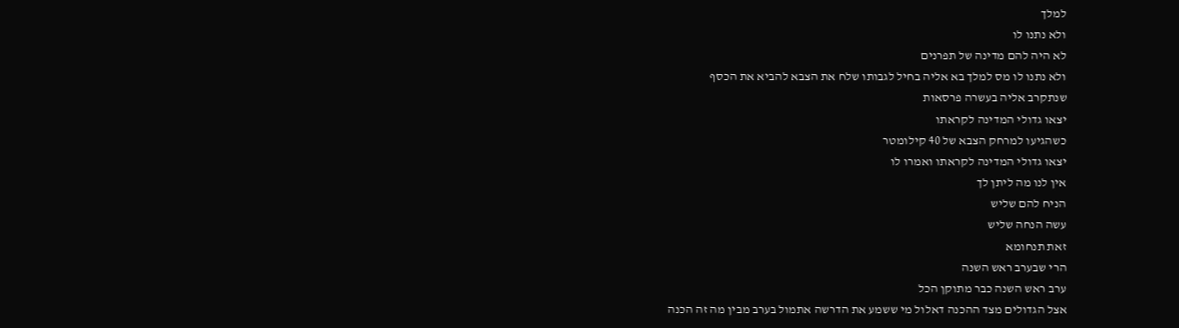למלך
ולא נתנו לו
לא היה להם מדינה של תפרנים
ולא נתנו לו מס למלך בא אליה בחיל לגבותו שלח את הצבא להביא את הכסף
שנתקרב אליה בעשרה פרסאות
יצאו גדולי המדינה לקראתו
כשהגיעו למרחק הצבא של 40 קילומטר
יצאו גדולי המדינה לקראתו ואמרו לו
אין לנו מה ליתן לך
הניח להם שליש
עשה הנחה שליש
זאת תנחומא
הרי שבערב ראש השנה
ערב ראש השנה כבר מתוקן הכל
אצל הגדולים מצד ההכנה דאלול מי ששמע את הדרשה אתמול בערב מבין מה זה הכנה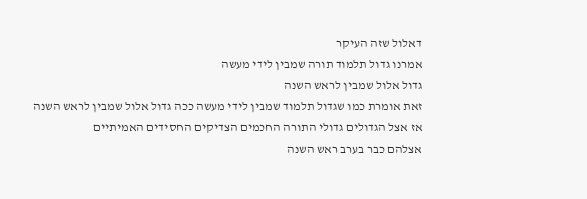דאלול שזה העיקר
אמרנו גדול תלמוד תורה שמבין לידי מעשה
גדול אלול שמבין לראש השנה
זאת אומרת כמו שגדול תלמוד שמבין לידי מעשה ככה גדול אלול שמבין לראש השנה
אז אצל הגדולים גדולי התורה החכמים הצדיקים החסידים האמיתיים
אצלהם כבר בערב ראש השנה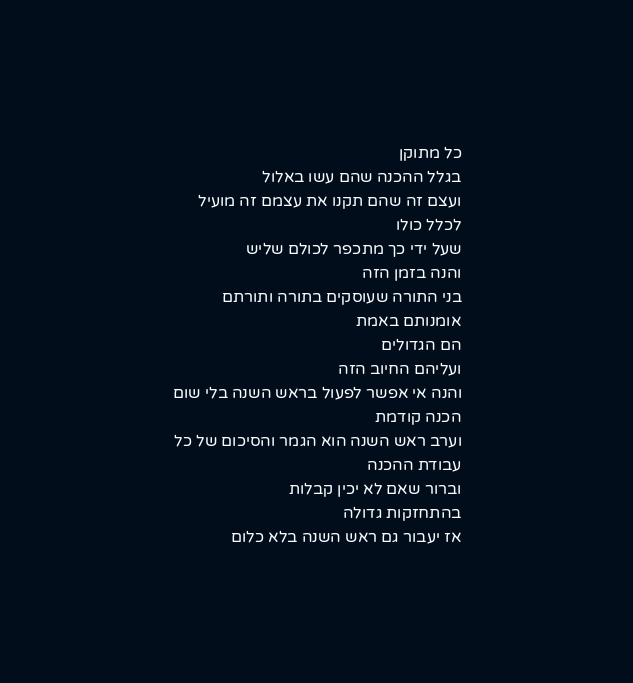כל מתוקן
בגלל ההכנה שהם עשו באלול
ועצם זה שהם תקנו את עצמם זה מועיל לכלל כולו
שעל ידי כך מתכפר לכולם שליש
והנה בזמן הזה
בני התורה שעוסקים בתורה ותורתם אומנותם באמת
הם הגדולים
ועליהם החיוב הזה
והנה אי אפשר לפעול בראש השנה בלי שום הכנה קודמת
וערב ראש השנה הוא הגמר והסיכום של כל עבודת ההכנה
וברור שאם לא יכין קבלות
בהתחזקות גדולה
אז יעבור גם ראש השנה בלא כלום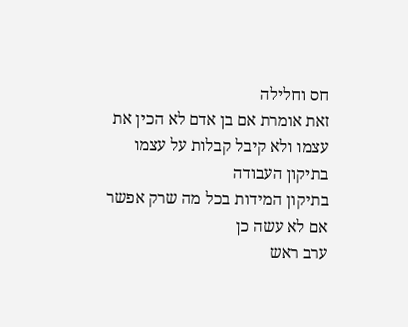חס וחלילה
זאת אומרת אם בן אדם לא הכין את עצמו ולא קיבל קבלות על עצמו
בתיקון העבודה
בתיקון המידות בכל מה שרק אפשר
אם לא עשה כן
ערב ראש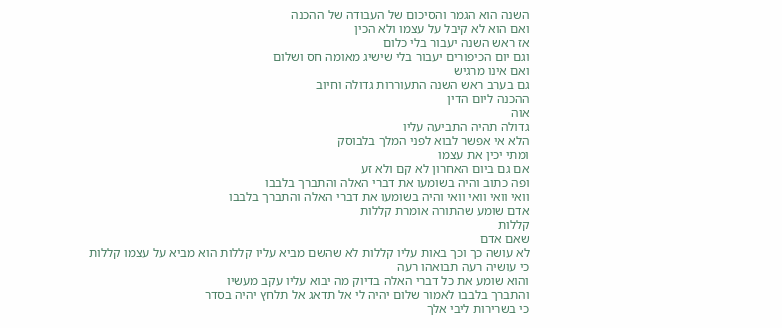השנה הוא הגמר והסיכום של העבודה של ההכנה
ואם הוא לא קיבל על עצמו ולא הכין
אז ראש השנה יעבור בלי כלום
וגם יום הכיפורים יעבור בלי שישיג מאומה חס ושלום
ואם אינו מרגיש
גם בערב ראש השנה התעוררות גדולה וחיוב
ההכנה ליום הדין
אוה
גדולה תהיה התביעה עליו
הלא אי אפשר לבוא לפני המלך בלבוסק
ומתי יכין את עצמו
אם גם ביום האחרון לא קם ולא זע
ופה כתוב והיה בשומעו את דברי האלה והתברך בלבבו
וואי וואי וואי וואי והיה בשומעו את דברי האלה והתברך בלבבו
אדם שומע שהתורה אומרת קללות
קללות
שאם אדם
לא עושה כך וכך באות עליו קללות לא שהשם מביא עליו קללות הוא מביא על עצמו קללות
כי עושיה רעה תבואהו רעה
והוא שומע את כל דברי האלה בדיוק מה יבוא עליו עקב מעשיו
והתברך בלבבו לאמור שלום יהיה לי אל תדאג אל תלחץ יהיה בסדר
כי בשרירות ליבי אלך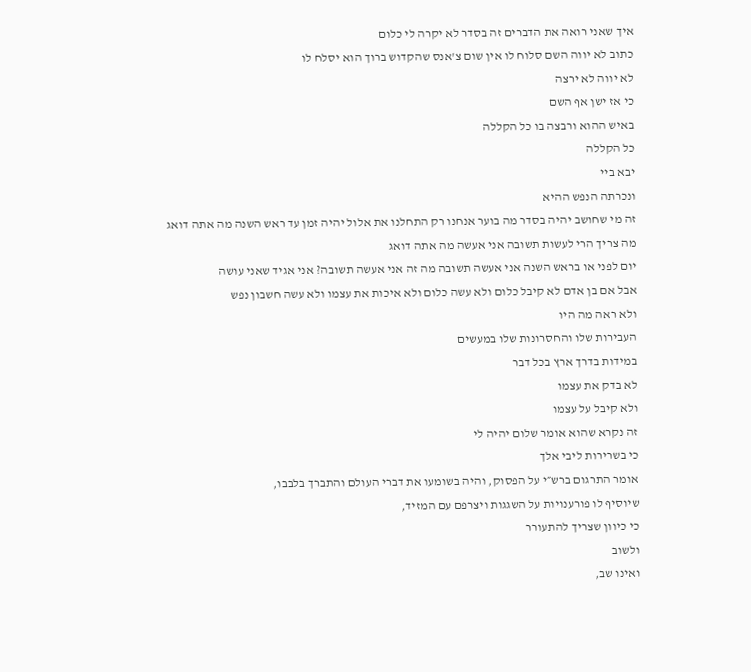איך שאני רואה את הדברים זה בסדר לא יקרה לי כלום
כתוב לא יווה השם סלוח לו אין שום צ'אנס שהקדוש ברוך הוא יסלח לו
לא יווה לא ירצה
כי אז ישן אף השם
באיש ההוא ורבצה בו כל הקללה
כל הקללה
יבא ביי
ונכרתה הנפש ההיא
זה מי שחושב יהיה בסדר מה בוער אנחנו רק התחלנו את אלול יהיה זמן עד ראש השנה מה אתה דואג
מה צריך הרי לעשות תשובה אני אעשה מה אתה דואג
יום לפני או בראש השנה אני אעשה תשובה מה זה אני אעשה תשובה? אני אגיד שאני עושה
אבל אם בן אדם לא קיבל כלום ולא עשה כלום ולא איכות את עצמו ולא עשה חשבון נפש
ולא ראה מה היו
העבירות שלו והחסרונות שלו במעשים
במידות בדרך ארץ בכל דבר
לא בדק את עצמו
ולא קיבל על עצמו
זה נקרא שהוא אומר שלום יהיה לי
כי בשרירות ליבי אלך
אומר התרגום ברש״י על הפסוק, והיה בשומעו את דברי העולם והתברך בלבבו,
שיוסיף לו פורענויות על השגגות ויצרפם עם המזיד,
כי כיוון שצריך להתעורר
ולשוב
ואינו שב,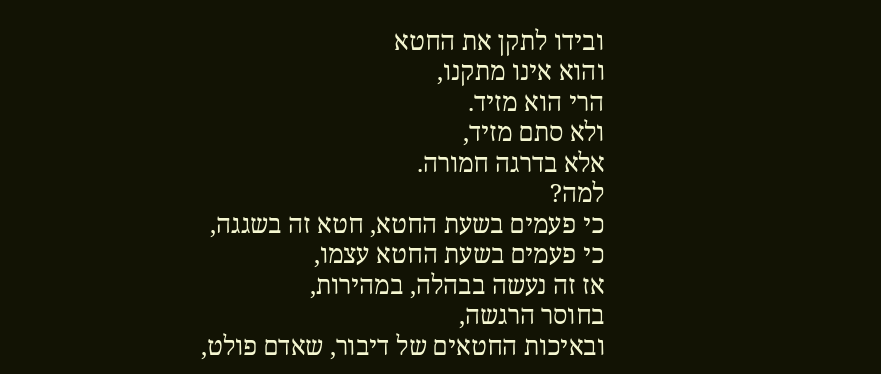ובידו לתקן את החטא
והוא אינו מתקנו,
הרי הוא מזיד.
ולא סתם מזיד,
אלא בדרגה חמורה.
למה?
כי פעמים בשעת החטא, חטא זה בשגגה,
כי פעמים בשעת החטא עצמו,
אז זה נעשה בבהלה, במהירות,
בחוסר הרגשה,
ובאיכות החטאים של דיבור, שאדם פולט,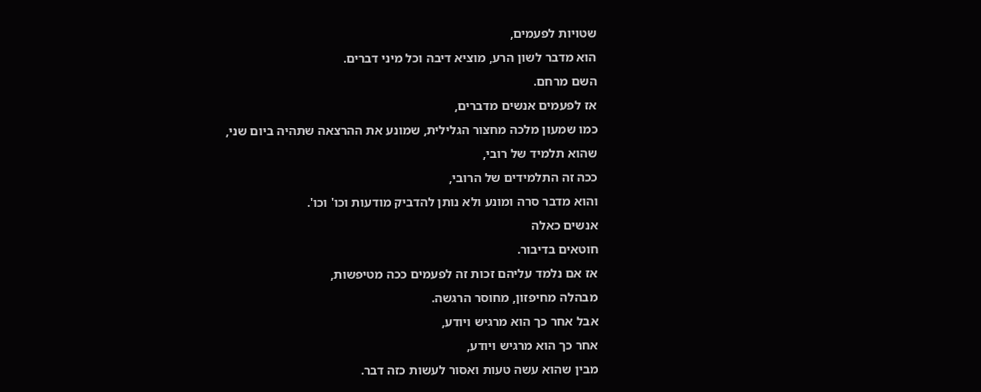שטויות לפעמים,
הוא מדבר לשון הרע, מוציא דיבה וכל מיני דברים.
השם מרחם.
אז לפעמים אנשים מדברים,
כמו שמעון מלכה מחצור הגלילית, שמונע את ההרצאה שתהיה ביום שני,
שהוא תלמיד של רובי,
ככה זה התלמידים של הרובי,
והוא מדבר סרה ומונע ולא נותן להדביק מודעות וכו' וכו'.
אנשים כאלה
חוטאים בדיבור.
אז אם נלמד עליהם זכות זה לפעמים ככה מטיפשות,
מבהלה מחיפזון, מחוסר הרגשה.
אבל אחר כך הוא מרגיש ויודע,
אחר כך הוא מרגיש ויודע,
מבין שהוא עשה טעות ואסור לעשות כזה דבר.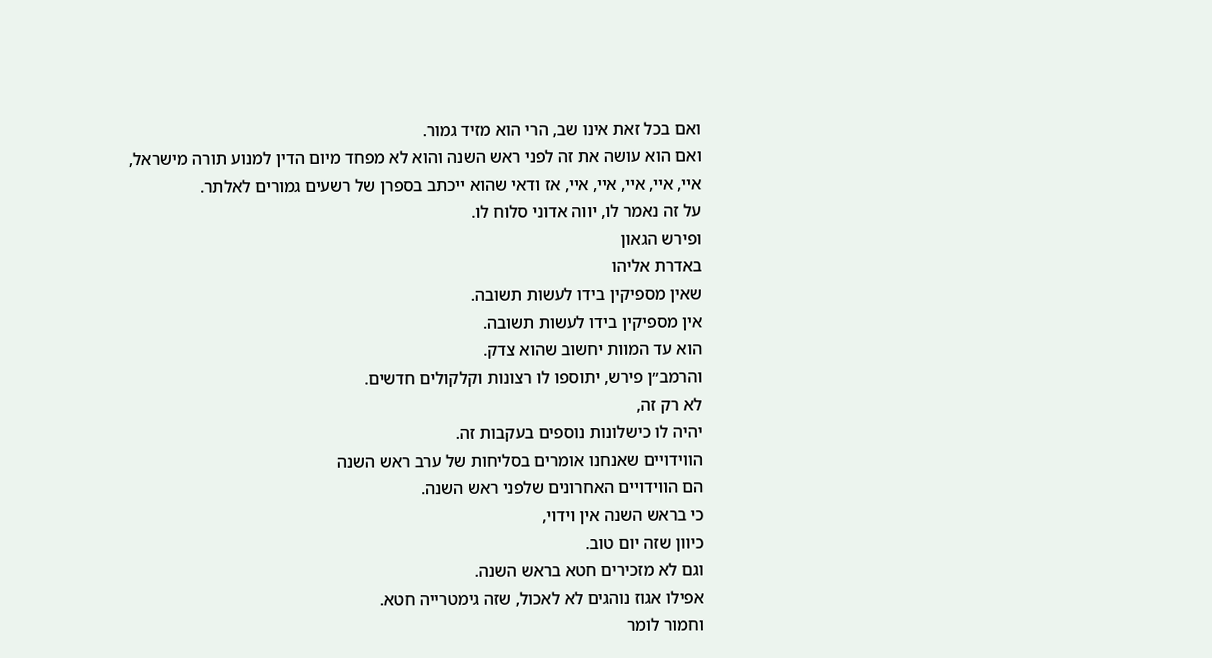ואם בכל זאת אינו שב, הרי הוא מזיד גמור.
ואם הוא עושה את זה לפני ראש השנה והוא לא מפחד מיום הדין למנוע תורה מישראל,
איי, איי, איי, איי, איי, אז ודאי שהוא ייכתב בספרן של רשעים גמורים לאלתר.
על זה נאמר לו, יווה אדוני סלוח לו.
ופירש הגאון
באדרת אליהו
שאין מספיקין בידו לעשות תשובה.
אין מספיקין בידו לעשות תשובה.
הוא עד המוות יחשוב שהוא צדק.
והרמב״ן פירש, יתוספו לו רצונות וקלקולים חדשים.
לא רק זה,
יהיה לו כישלונות נוספים בעקבות זה.
הווידויים שאנחנו אומרים בסליחות של ערב ראש השנה
הם הווידויים האחרונים שלפני ראש השנה.
כי בראש השנה אין וידוי,
כיוון שזה יום טוב.
וגם לא מזכירים חטא בראש השנה.
אפילו אגוז נוהגים לא לאכול, שזה גימטרייה חטא.
וחמור לומר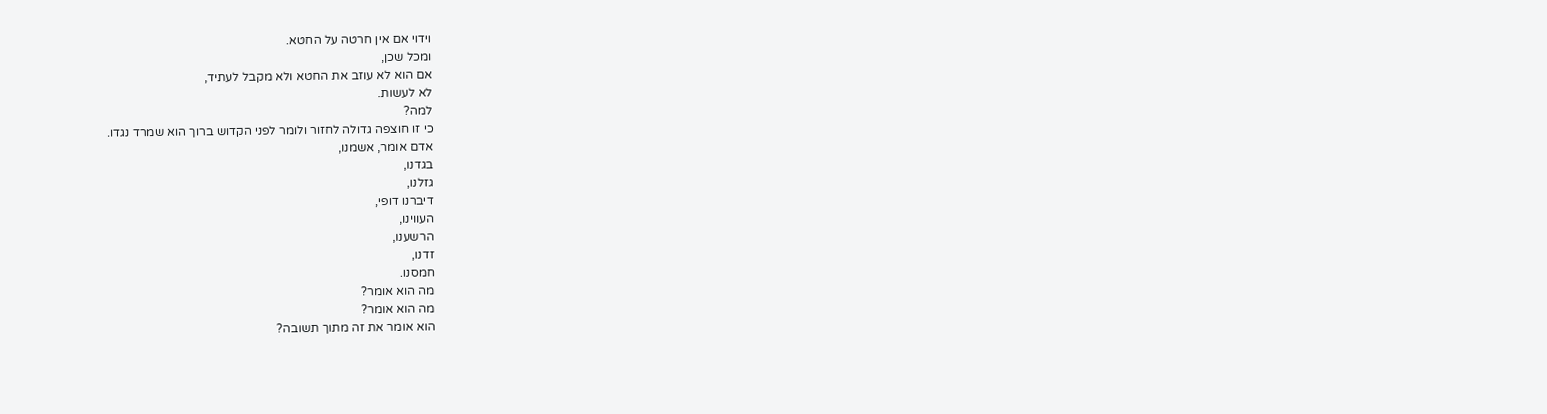וידוי אם אין חרטה על החטא.
ומכל שכן,
אם הוא לא עוזב את החטא ולא מקבל לעתיד,
לא לעשות.
למה?
כי זו חוצפה גדולה לחזור ולומר לפני הקדוש ברוך הוא שמרד נגדו.
אדם אומר, אשמנו,
בגדנו,
גזלנו,
דיברנו דופי,
העווינו,
הרשענו,
זדנו,
חמסנו.
מה הוא אומר?
מה הוא אומר?
הוא אומר את זה מתוך תשובה?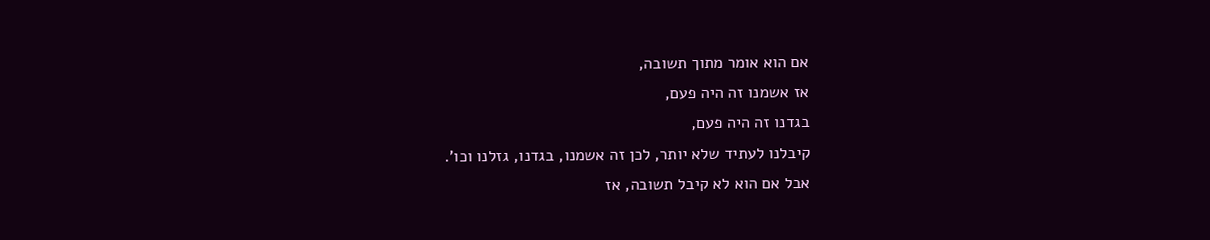אם הוא אומר מתוך תשובה,
אז אשמנו זה היה פעם,
בגדנו זה היה פעם,
קיבלנו לעתיד שלא יותר, לכן זה אשמנו, בגדנו, גזלנו וכו'.
אבל אם הוא לא קיבל תשובה, אז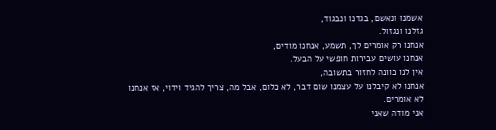אשמנו ונאשם, בגדנו ונבגוד,
גזלנו ונגזול.
אנחנו רק אומרים לך, תשמע, אנחנו מודים,
אנחנו עושים עבירות חופשי על הבעל.
אין לנו כוונה לחזור בתשובה,
אנחנו לא קיבלנו על עצמנו שום דבר, לא כלום, אבל מה, צריך להגיד וידוי, אז אנחנו לא אומרים.
אני מודה שאני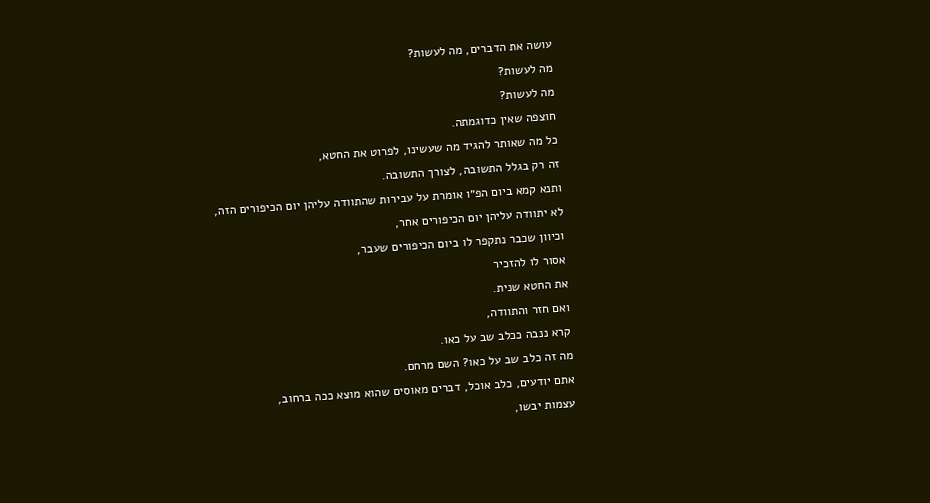עושה את הדברים, מה לעשות?
מה לעשות?
מה לעשות?
חוצפה שאין כדוגמתה.
כל מה שאותר להגיד מה שעשינו, לפרוט את החטא,
זה רק בגלל התשובה, לצורך התשובה.
ותנא קמא ביום הפ״ו אומרת על עבירות שהתוודה עליהן יום הכיפורים הזה,
לא יתוודה עליהן יום הכיפורים אחר,
וכיוון שכבר נתקפר לו ביום הכיפורים שעבר,
אסור לו להזכיר
את החטא שנית.
ואם חזר והתוודה,
קרא ננבה ככלב שב על כאו.
מה זה כלב שב על כאו? השם מרחם.
אתם יודעים, כלב אוכל, דברים מאוסים שהוא מוצא ככה ברחוב,
עצמות יבשו,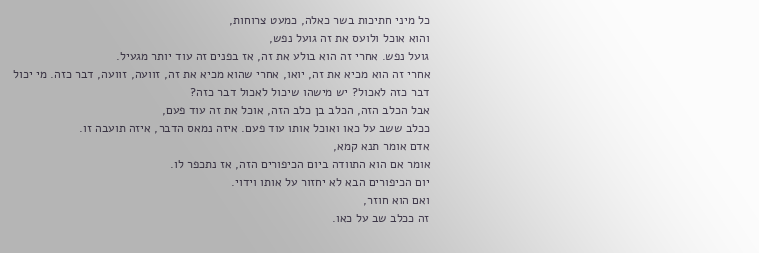כל מיני חתיכות בשר כאלה, כמעט צרוחות,
והוא אוכל ולועס את זה גועל נפש,
גועל נפש. אחרי זה הוא בולע את זה, אז בפנים זה עוד יותר מגעיל.
אחרי זה הוא מכיא את זה, יואו, אחרי שהוא מכיא את זה, זוועה, זוועה, דבר כזה. מי יכול
דבר כזה לאכול? יש מישהו שיכול לאכול דבר כזה?
אבל הכלב הזה, הכלב בן כלב הזה, אוכל את זה עוד פעם,
ככלב ששב על כאו ואוכל אותו עוד פעם. איזה נמאס הדבר, איזה תועבה זו.
אדם אומר תנא קמא,
אומר אם הוא התוודה ביום הכיפורים הזה, אז נתכפר לו.
יום הכיפורים הבא לא יחזור על אותו וידוי.
ואם הוא חוזר,
זה ככלב שב על כאו.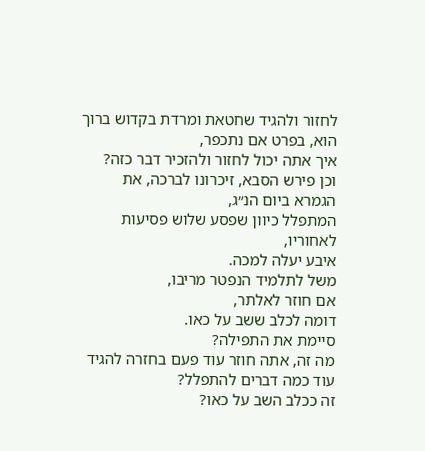לחזור ולהגיד שחטאת ומרדת בקדוש ברוך הוא, בפרט אם נתכפר,
איך אתה יכול לחזור ולהזכיר דבר כזה?
וכן פירש הסבא, זיכרונו לברכה, את הגמרא ביום הנ״ג,
המתפלל כיוון שפסע שלוש פסיעות לאחוריו,
איבע יעלה למכה.
משל לתלמיד הנפטר מריבו,
אם חוזר לאלתר,
דומה לכלב ששב על כאו.
סיימת את התפילה?
מה זה, אתה חוזר עוד פעם בחזרה להגיד עוד כמה דברים להתפלל?
זה ככלב השב על כאו?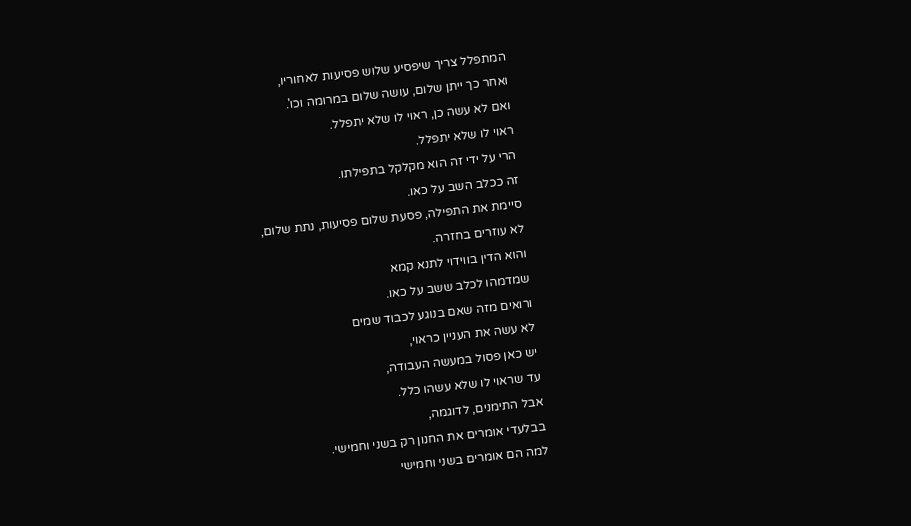המתפלל צריך שיפסיע שלוש פסיעות לאחוריו,
ואחר כך ייתן שלום, עושה שלום במרומה וכו'.
ואם לא עשה כן, ראוי לו שלא יתפלל.
ראוי לו שלא יתפלל.
הרי על ידי זה הוא מקלקל בתפילתו.
זה ככלב השב על כאו.
סיימת את התפילה, פסעת שלום פסיעות, נתת שלום,
לא עוזרים בחזרה.
והוא הדין בווידוי לתנא קמא
שמדמהו לכלב ששב על כאו.
ורואים מזה שאם בנוגע לכבוד שמים
לא עשה את העניין כראוי,
יש כאן פסול במעשה העבודה,
עד שראוי לו שלא עשהו כלל.
אבל התימנים, לדוגמה,
בבלעדי אומרים את החנון רק בשני וחמישי.
למה הם אומרים בשני וחמישי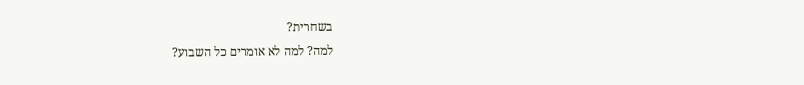בשחרית?
למה? למה לא אומרים כל השבוע?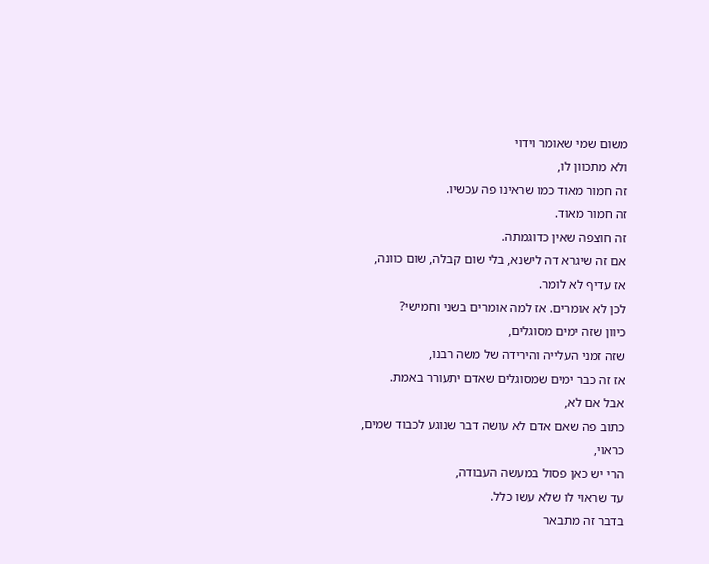משום שמי שאומר וידוי
ולא מתכוון לו,
זה חמור מאוד כמו שראינו פה עכשיו.
זה חמור מאוד.
זה חוצפה שאין כדוגמתה.
אם זה שיגרא דה לישנא, בלי שום קבלה, שום כוונה,
אז עדיף לא לומר.
לכן לא אומרים. אז למה אומרים בשני וחמישי?
כיוון שזה ימים מסוגלים,
שזה זמני העלייה והירידה של משה רבנו,
אז זה כבר ימים שמסוגלים שאדם יתעורר באמת.
אבל אם לא,
כתוב פה שאם אדם לא עושה דבר שנוגע לכבוד שמים,
כראוי,
הרי יש כאן פסול במעשה העבודה,
עד שראוי לו שלא עשו כלל.
בדבר זה מתבאר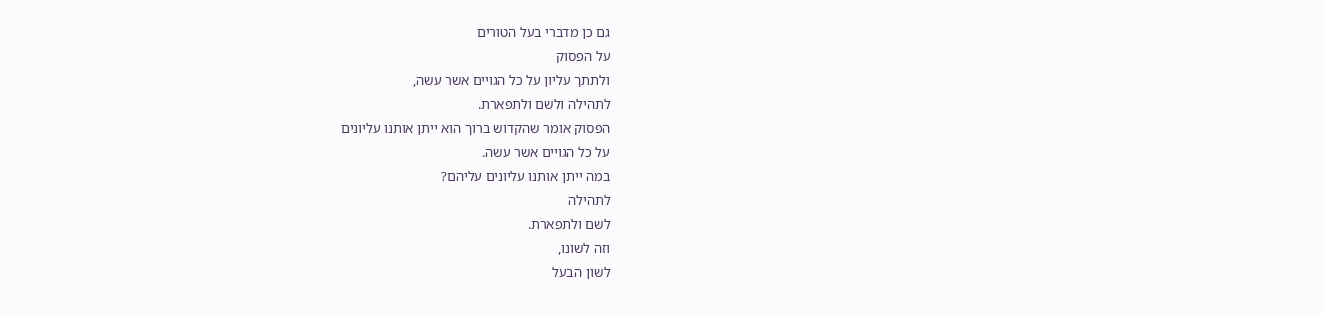גם כן מדברי בעל הטורים
על הפסוק
ולתתך עליון על כל הגויים אשר עשה,
לתהילה ולשם ולתפארת.
הפסוק אומר שהקדוש ברוך הוא ייתן אותנו עליונים
על כל הגויים אשר עשה.
במה ייתן אותנו עליונים עליהם?
לתהילה
לשם ולתפארת.
וזה לשונו,
לשון הבעל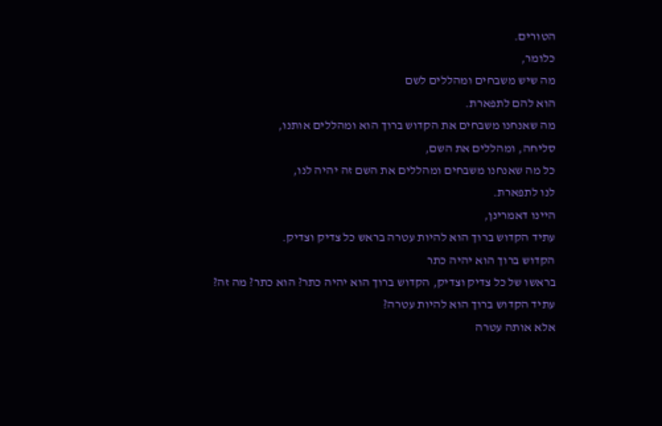הטורים.
כלומר,
מה שיש משבחים ומהללים לשם
הוא להם לתפארת.
מה שאנחנו משבחים את הקדוש ברוך הוא ומהללים אותנו,
סליחה, ומהללים את השם,
כל מה שאנחנו משבחים ומהללים את השם זה יהיה לנו,
לנו לתפארת.
היינו דאמרינן,
עתיד הקדוש ברוך הוא להיות עטרה בראש כל צדיק וצדיק.
הקדוש ברוך הוא יהיה כתר
בראשו של כל צדיק וצדיק, הקדוש ברוך הוא יהיה כתר? הוא כתר? מה זה?
עתיד הקדוש ברוך הוא להיות עטרה?
אלא אותה עטרה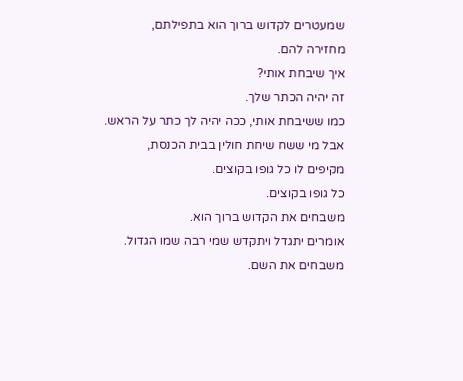שמעטרים לקדוש ברוך הוא בתפילתם,
מחזירה להם.
איך שיבחת אותי?
זה יהיה הכתר שלך.
כמו ששיבחת אותי, ככה יהיה לך כתר על הראש.
אבל מי ששח שיחת חולין בבית הכנסת,
מקיפים לו כל גופו בקוצים.
כל גופו בקוצים.
משבחים את הקדוש ברוך הוא.
אומרים יתגדל ויתקדש שמי רבה שמו הגדול.
משבחים את השם.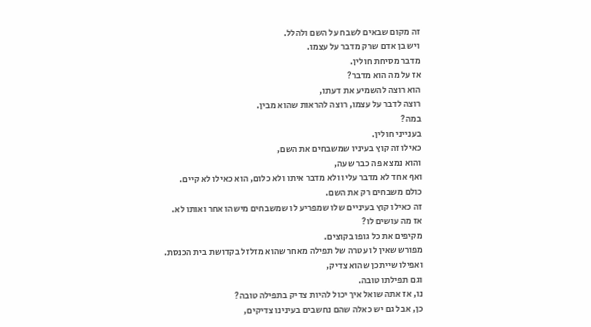זה מקום שבאים לשבח על השם ולהלל.
ויש בן אדם שרק מדבר על עצמו.
מדבר מסיחת חולין.
אז על מה הוא מדבר?
הוא רוצה להשמיע את דעתו,
רוצה לדבר על עצמו, רוצה להראות שהוא מבין.
במה?
בענייני חולין.
כאילו זה קוץ בעיניו שמשבחים את השם,
והוא נמצא פה כבר שעה,
ואף אחד לא מדבר עליו ולא מדבר איתו ולא כלום, הוא כאילו לא קיים.
כולם משבחים רק את השם.
זה כאילו קוץ בעיניים שלו שמפריע לו שמשבחים מישהו אחר ואותו לא.
אז מה עושים לו?
מקיפים את כל גופו בקוצים.
מפורש שאין לו עטרה של תפילה מאחר שהוא מזלזל בקדושת בית הכנסת.
ואפילו שייתכן שהוא צדיק,
וגם תפילתו טובה.
נו, אז אתה שואל איך יכול להיות צדיק בתפילה טובה?
כן, אבל גם יש כאלה שהם נחשבים בעינינו צדיקים,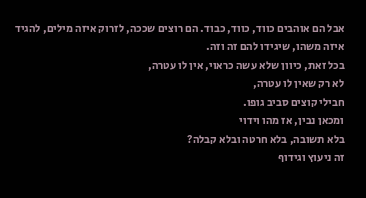אבל הם אוהבים כווד, כווד, כבוד. הם רוצים שככה, לזרוק איזה מילים, להגיד איזה משהו, שיגידו להם זה וזה.
בכל זאת, כיוון שלא עשה כראוי, אין לו עטרה,
לא רק שאין לו עטרה,
חבילי קוצים סביב גופו.
ומכאן נבין, אז מהו וידוי
בלא תשובה, בלא חרטה ובלא קבלה?
זה ניעוץ וגידוף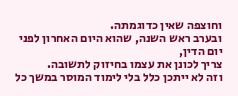וחוצפה שאין כדוגמתה.
ובערב ראש השנה, שהוא היום האחרון לפני יום הדין,
צריך לכונן את עצמו בחיזוק לתשובה.
וזה לא ייתכן כלל בלי לימוד המוסר במשך כל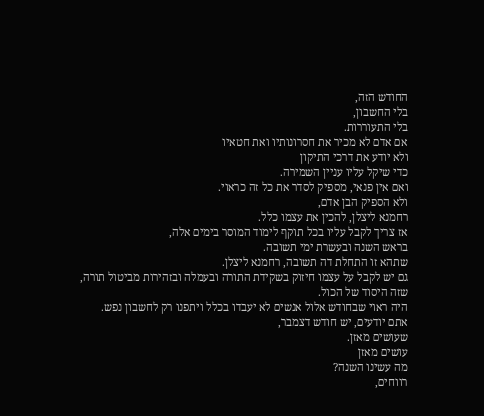החודש הזה,
בלי החשבון,
בלי התעוררות.
אם אדם לא מכיר את חסרונותיו ואת חטאיו
ולא יודע את דרכי התיקון
כדי שיקל עליו עניין השמירה.
ואם אין פנאי, מספיק לסדר את כל זה כראוי.
ולא הספיק הבן אדם,
רחמנא ליצלן, להכין את עצמו כלל.
אז צריך לקבל עליו בכל תוקף לימוד המוסר בימים אלה,
בראש השנה ובעשרת ימי תשובה.
שתהא זו התחלת דה תשובה, רחמנא ליצלן.
גם יש לקבל על עצמו חיזוק בשקידת התורה ובעמלה ובזהירות מביטול תורה,
שזה היסוד של הכול.
היה ראוי שבחודש אלול אנשים לא יעבדו בכלל ויתפנו רק לחשבון נפש.
אתם יודעים, יש חודש דצמבר,
שעושים מאזן.
עושים מאזן
מה עשינו השנה?
רווחים,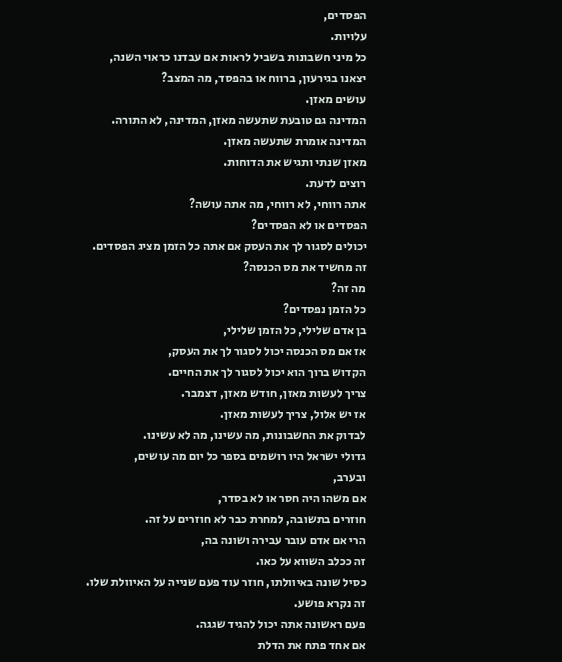הפסדים,
עלויות.
כל מיני חשבונות בשביל לראות אם עבדנו כראוי השנה,
יצאנו בגירעון, ברווח או בהפסד, מה המצב?
עושים מאזן.
המדינה גם טובעת שתעשה מאזן, המדינה, לא התורה.
המדינה אומרת שתעשה מאזן.
מאזן שנתי ותגיש את הדוחות.
רוצים לדעת.
אתה רווחי, לא רווחי, מה אתה עושה?
הפסדים או לא הפסדים?
יכולים לסגור לך את העסק אם אתה כל הזמן מציג הפסדים.
זה מחשיד את מס הכנסה?
מה זה?
כל הזמן נפסדים?
בן אדם שלילי, כל הזמן שלילי,
אז אם מס הכנסה יכול לסגור לך את העסק,
הקדוש ברוך הוא יכול לסגור לך את החיים.
צריך לעשות מאזן, חודש מאזן, דצמבר.
אז יש אלול, צריך לעשות מאזן.
לבדוק את החשבונות, מה עשינו, מה לא עשינו.
גדולי ישראל היו רושמים בספר כל יום מה עושים,
ובערב,
אם משהו היה חסר או לא בסדר,
חוזרים בתשובה, למחרת כבר לא חוזרים על זה.
הרי אם אדם עובר עבירה ושונה בה,
זה ככלב השווא על כאו.
כסיל שונה באיוולתו, חוזר עוד פעם שנייה על האיוולת שלו.
זה נקרא פושע.
פעם ראשונה אתה יכול להגיד שגגה.
אם אחד פתח את הדלת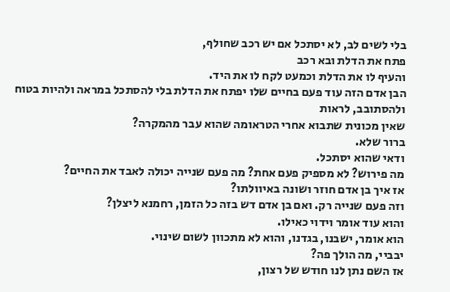בלי לשים לב, לא יסתכל אם יש רכב שחולף,
פתח את הדלת ובא רכב
והעיף לו את הדלת וכמעט לקח לו את היד.
הבן אדם הזה עוד פעם בחיים שלו יפתח את הדלת בלי להסתכל במראה ולהיות בטוח ולהסתובב, לראות
שאין מכונית שתבוא אחרי הטראומה שהוא עבר מהמקרה?
ברור שלא.
ודאי שהוא יסתכל.
מה פירוש? לא מספיק פעם אחת? מה פעם שנייה יכולה לאבד את החיים?
אז איך בן אדם חוזר ושונה באיוולתו?
וזה פעם שנייה רק. ואם בן אדם דש בזה כל הזמן, רחמנא ליצלן?
והוא עוד אומר וידוי כאילו.
הוא אומר, ישבנו, בגדנו, והוא לא מתכוון לשום שינוי.
יבביי, מה הולך פה?
אז השם נתן לנו חודש של רצון,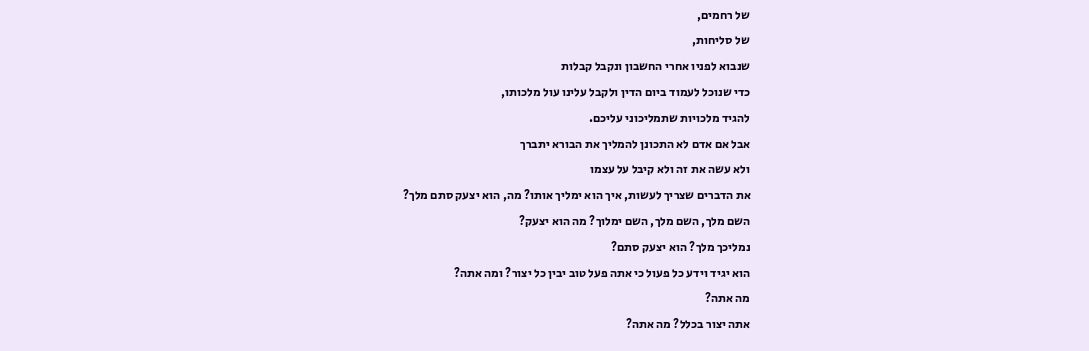של רחמים,
של סליחות,
שנבוא לפניו אחרי החשבון ונקבל קבלות
כדי שנוכל לעמוד ביום הדין ולקבל עלינו עול מלכותו,
להגיד מלכויות שתמליכוני עליכם.
אבל אם אדם לא התכונן להמליך את הבורא יתברך
ולא עשה את זה ולא קיבל על עצמו
את הדברים שצריך לעשות, איך הוא ימליך אותו? מה, הוא יצעק סתם מלך?
השם מלך, השם מלך, השם ימלוך? מה הוא יצעק?
נמליכך מלך? הוא יצעק סתם?
הוא יגיד וידע כל פעול כי אתה פעל טוב יבין כל יצור? ומה אתה?
מה אתה?
אתה יצור בכלל? מה אתה?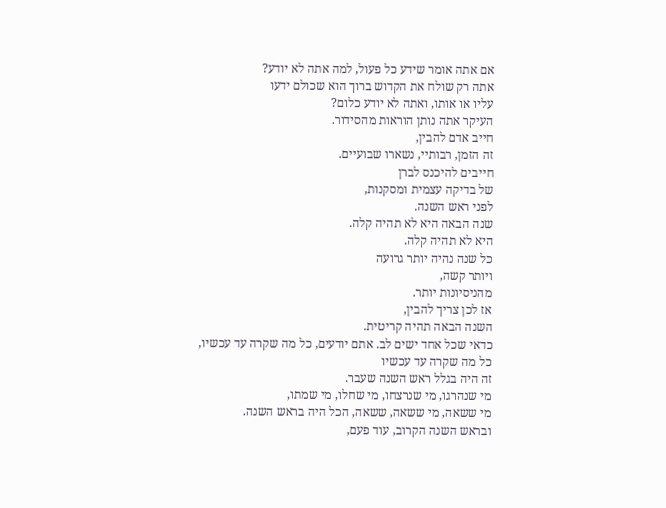אם אתה אומר שידע כל פעול, למה אתה לא יודע?
אתה רק שולח את הקדוש ברוך הוא שכולם ידעו
עליו או אותו, ואתה לא יודע כלום?
העיקר אתה נותן הוראות מהסידור.
חייב אדם להבין,
זה הזמן, רבותיי, נשארו שבועיים.
חייבים להיכנס לברן
של בדיקה עצמית ומסקנות,
לפני ראש השנה.
שנה הבאה היא לא תהיה קלה.
היא לא תהיה קלה.
כל שנה נהיה יותר גרועה
ויותר קשה,
מהניסיונות יותר.
אז לכן צריך להבין,
השנה הבאה תהיה קריטית.
כדאי שכל אחד ישים לב. אתם יודעים, כל מה שקרה עד עכשיו,
כל מה שקרה עד עכשיו
זה היה בגלל ראש השנה שעבר.
מי שנהרגו, מי שנרצחו, מי שחלו, מי שמתו,
מי ששאה, מי ששאה, ששאה, הכל היה בראש השנה.
ובראש השנה הקרוב, עוד פעם,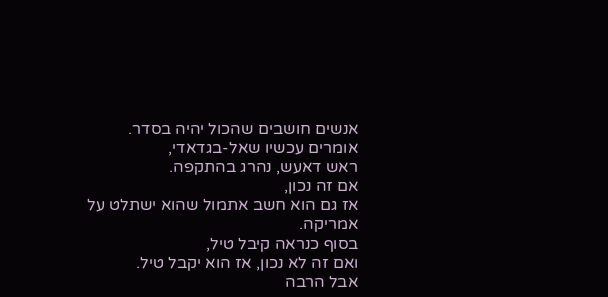אנשים חושבים שהכול יהיה בסדר.
אומרים עכשיו שאל-בגדאדי,
ראש דאעש, נהרג בהתקפה.
אם זה נכון,
אז גם הוא חשב אתמול שהוא ישתלט על אמריקה.
בסוף כנראה קיבל טיל,
ואם זה לא נכון, אז הוא יקבל טיל.
אבל הרבה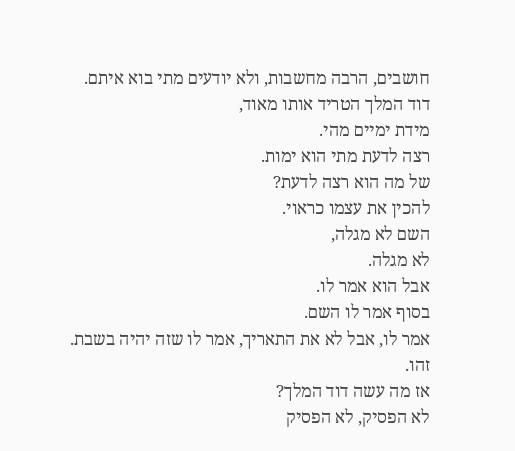חושבים, הרבה מחשבות, ולא יודעים מתי בוא איתם.
דוד המלך הטריד אותו מאוד,
מידת ימיים מהי.
רצה לדעת מתי הוא ימות.
של מה הוא רצה לדעת?
להכין את עצמו כראוי.
השם לא מגלה,
לא מגלה.
אבל הוא אמר לו.
בסוף אמר לו השם.
אמר לו, אבל לא את התאריך, אמר לו שזה יהיה בשבת.
זהו.
אז מה עשה דוד המלך?
לא הפסיק, לא הפסיק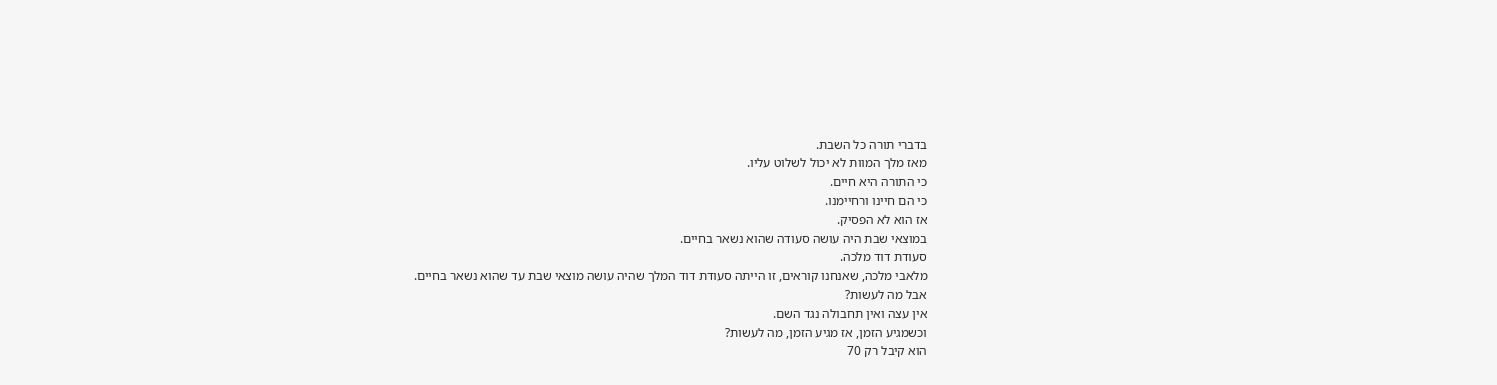בדברי תורה כל השבת.
מאז מלך המוות לא יכול לשלוט עליו.
כי התורה היא חיים.
כי הם חיינו ורחיימנו.
אז הוא לא הפסיק.
במוצאי שבת היה עושה סעודה שהוא נשאר בחיים.
סעודת דוד מלכה.
מלאבי מלכה, שאנחנו קוראים, זו הייתה סעודת דוד המלך שהיה עושה מוצאי שבת עד שהוא נשאר בחיים.
אבל מה לעשות?
אין עצה ואין תחבולה נגד השם.
וכשמגיע הזמן, אז מגיע הזמן, מה לעשות?
הוא קיבל רק 70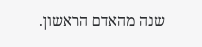שנה מהאדם הראשון.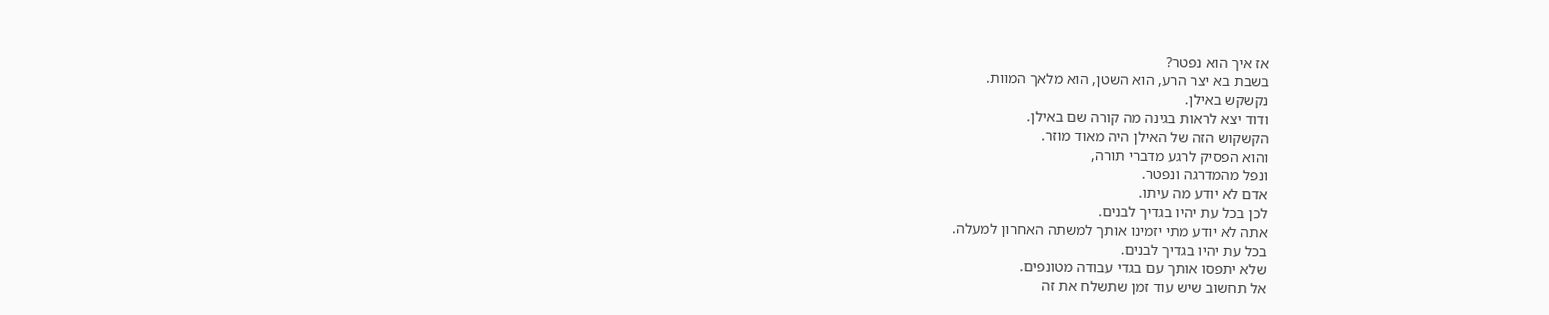אז איך הוא נפטר?
בשבת בא יצר הרע, הוא השטן, הוא מלאך המוות.
נקשקש באילן.
ודוד יצא לראות בגינה מה קורה שם באילן.
הקשקוש הזה של האילן היה מאוד מוזר.
והוא הפסיק לרגע מדברי תורה,
ונפל מהמדרגה ונפטר.
אדם לא יודע מה עיתו.
לכן בכל עת יהיו בגדיך לבנים.
אתה לא יודע מתי יזמינו אותך למשתה האחרון למעלה.
בכל עת יהיו בגדיך לבנים.
שלא יתפסו אותך עם בגדי עבודה מטונפים.
אל תחשוב שיש עוד זמן שתשלח את זה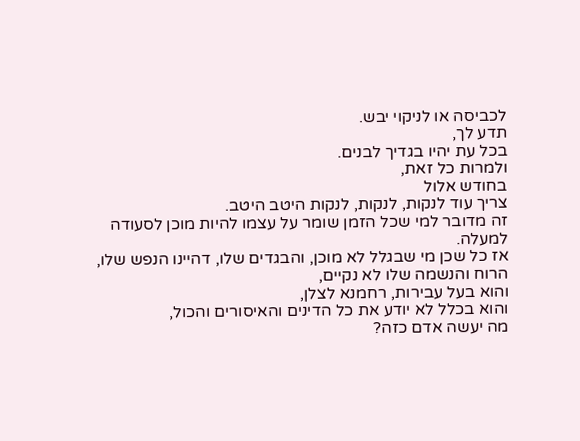לכביסה או לניקוי יבש.
תדע לך,
בכל עת יהיו בגדיך לבנים.
ולמרות כל זאת,
בחודש אלול
צריך עוד לנקות, לנקות, לנקות היטב היטב.
זה מדובר למי שכל הזמן שומר על עצמו להיות מוכן לסעודה למעלה.
אז כל שכן מי שבגלל לא מוכן, והבגדים שלו, דהיינו הנפש שלו, הרוח והנשמה שלו לא נקיים,
והוא בעל עבירות, רחמנא לצלן,
והוא בכלל לא יודע את כל הדינים והאיסורים והכול,
מה יעשה אדם כזה?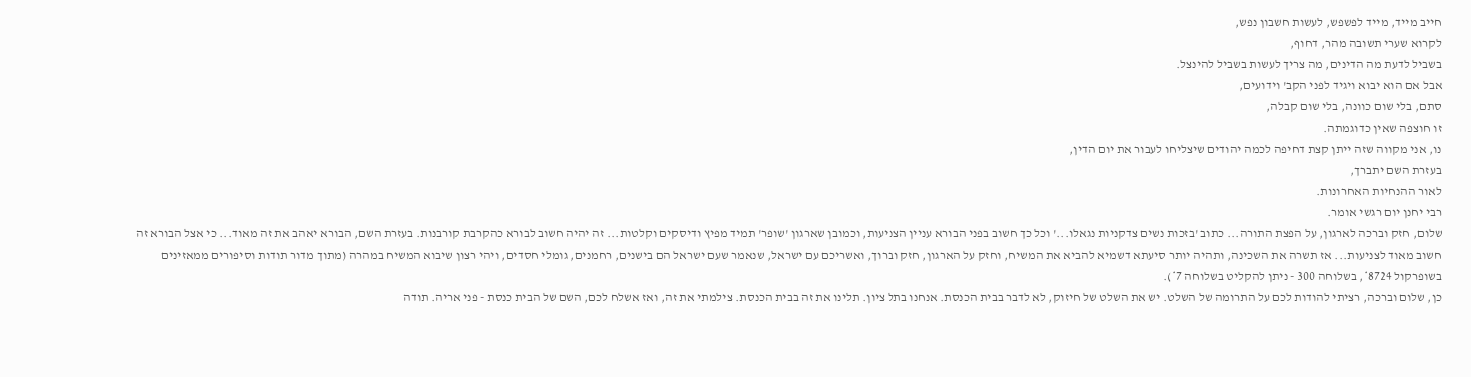חייב מייד, מייד לפשפש, לעשות חשבון נפש,
לקרוא שערי תשובה מהר, דחוף,
בשביל לדעת מה הדינים, מה צריך לעשות בשביל להינצל.
אבל אם הוא יבוא ויגיד לפני הקב' וידועים,
סתם, בלי שום כוונה, בלי שום קבלה,
זו חוצפה שאין כדוגמתה.
נו, אני מקווה שזה ייתן קצת דחיפה לכמה יהודים שיצליחו לעבור את יום הדין,
בעזרת השם יתברך,
לאור ההנחיות האחרונות.
רבי יחנן יום רגשי אומר.
שלום, חזק וברכה לארגון, על הפצת התורה... כתוב 'בזכות נשים צדקניות נגאלו...' וכל כך חשוב בפני הבורא עניין הצניעות, וכמובן שארגון 'שופר' תמיד מפיץ ודיסקים וקלטות... זה יהיה חשוב לבורא כהקרבת קורבנות. בעזרת השם, הבורא יאהב את זה מאוד... כי אצל הבורא זה חשוב מאוד לצניעות... אז תשרה את השכינה, ותהיה יותר סיעתא דשמיא להביא את המשיח, וחזק על הארגון, חזק וברוך, ואשריכם עם ישראל, שנאמר שעם ישראל הם בישנים, רחמנים, גומלי חסדים, ויהי רצון שיבוא המשיח במהרה (מתוך מדור תודות וסיפורים ממאזינים בשופרקול 8724*, בשלוחה 300 - ניתן להקליט בשלוחה 7*).
כן, שלום וברכה, רציתי להודות לכם על התרומה של השלט. יש את השלט של חיזוק, לא לדבר בבית הכנסת. אנחנו בתל ציון. תלינו את זה בבית הכנסת. צילמתי את זה, ואז אשלח לכם, השם של הבית כנסת - פני אריה. תודה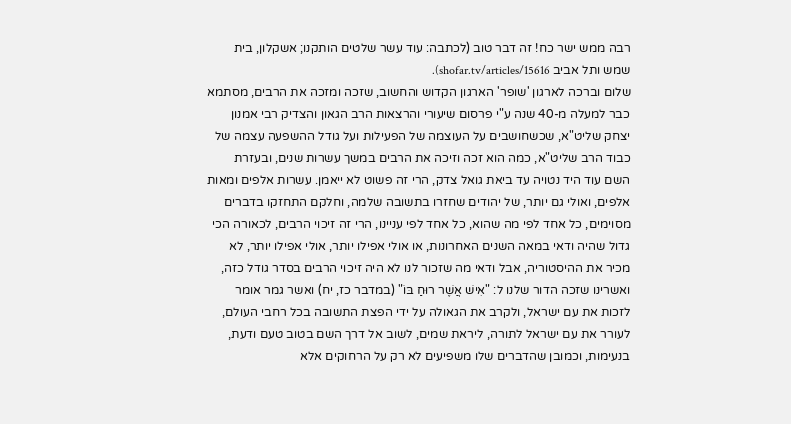רבה ממש ישר כח! זה דבר טוב (לכתבה: עוד עשר שלטים הותקנו; אשקלון, בית שמש ותל אביב shofar.tv/articles/15616).
שלום וברכה לארגון 'שופר' הארגון הקדוש והחשוב, שזכה ומזכה את הרבים, מסתמא כבר למעלה מ-40 שנה ע"י פרסום שיעורי והרצאות הרב הגאון והצדיק רבי אמנון יצחק שליט"א, שכשחושבים על העוצמה של הפעילות ועל גודל ההשפעה עצמה של כבוד הרב שליט"א, כמה הוא זכה וזיכה את הרבים במשך עשרות שנים, ובעזרת השם עוד היד נטויה עד ביאת גואל צדק, הרי זה פשוט לא ייאמן. עשרות אלפים ומאות אלפים, ואולי גם יותר, של יהודים שחזרו בתשובה שלמה, וחלקם התחזקו בדברים מסוימים, כל אחד לפי מה שהוא, כל אחד לפי עניינו, הרי זה זיכוי הרבים, לכאורה הכי גדול שהיה ודאי במאה השנים האחרונות, או אולי אפילו יותר, אולי אפילו יותר, לא מכיר את ההיסטוריה, אבל ודאי מה שזכור לנו לא היה זיכוי הרבים בסדר גודל כזה, ואשרינו שזכה הדור שלנו ל: "אִישׁ אֲשֶׁר רוּחַ בּוֹ" (במדבר כז, יח) ואשר גמר אומר לזכות את עם ישראל, ולקרב את הגאולה על ידי הפצת התשובה בכל רחבי העולם, לעורר את עם ישראל לתורה, ליראת שמים, לשוב אל דרך השם בטוב טעם ודעת, בנעימות, וכמובן שהדברים שלו משפיעים לא רק על הרחוקים אלא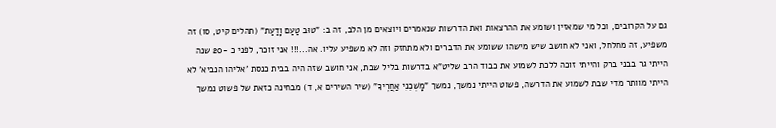גם על הקרובים, וכל מי שמאזין ושומע את ההרצאות ואת הדרשות שנאמרים ויוצאים מן הלב, זה ב: "טוּב טַעַם וָדַעַת" (תהלים קיט, סו) זה משפיע, זה מחלחל, ואני לא חושב שיש מישהו ששומע את הדברים ולא מתחזק וזה לא משפיע עליו. אה...!!! אני זוכר, לפני כ -20 שנה הייתי גר בבני ברק והייתי זוכה ללכת לשמוע את כבוד הרב שליט"א בדרשות בליל שבת, אני חושב שזה היה בבית כנסת 'אליהו הנביא' לא הייתי מוותר מדי שבת לשמוע את הדרשה, פשוט הייתי נמשך, נמשך "מׇשְׁכֵנִי אַחֲרֶיךָ" (שיר השירים א, ד) מבחינה כזאת של פשוט נמשך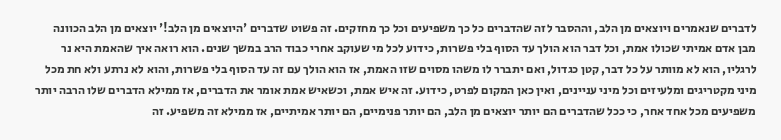לדברים שנאמרים ויוצאים מן הלב, וההסבר לזה שהדברים כל כך משפיעים וכל כך מחזקים. זה פשוט שדברים 'היוצאים מן הלב!' יוצאים מן הלב הכוונה מבן אדם אמיתי שכולו אמת, וכל דבר הוא הולך עד הסוף בלי פשרות, כידוע לכל מי שעוקב אחרי כבוד הרב במשך שנים. הוא רואה איך שהאמת היא נר לרגליו, הוא לא מוותר על כל דבר, קטן כגדול, ואם יתברר לו משהו מסוים שזו האמת, אז הוא הולך עם זה עד הסוף בלי פשרות, והוא לא נרתע ולא חת מכל מיני מקטריגים ומלעיזים וכל מיני עניינים, ואין כאן המקום לפרט, כידוע. זה איש אמת, וכשאיש אמת אומר את הדברים, אז ממילא הדברים שלו הרבה יותר משפיעים מכל אחד אחר, כי ככל שהדברים הם יותר יוצאים מן הלב, הם יותר פנימיים, הם יותר אמיתיים, אז ממילא זה משפיע. זה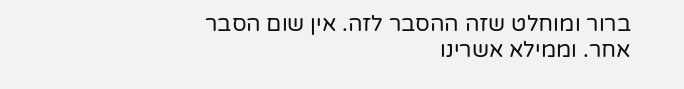ברור ומוחלט שזה ההסבר לזה. אין שום הסבר אחר. וממילא אשרינו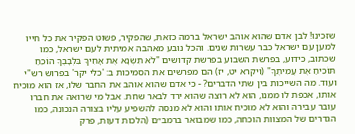שזכינו! לבן אדם שהוא אוהב ישראל ברמה כזאת, שהפקיר, פשוט הפקיר את כל חייו למען עם ישראל כבר עשרות שנים. והכל נובע מאהבה אמיתית לעם ישראל, כמו שכתוב, כידוע, בפרשת השבוע בפרשת קדושים "לֹא תִשְׂנָא אֶת אָחִיךָ בִּלְבָבֶךָ הוֹכֵחַ תּוֹכִיחַ אֶת עֲמִיתֶךָ" (ויקרא יט, יז) הם מפרשים את הסמיכות ב: 'כלי יקר' בפרוש רש"י ועוד. מה השייכות בין שתי הדברים? - כי אדם שהוא אוהב את החבר שלו, אז הוא מוכיח אותו, אכפת לו ממנו, הוא לא רוצה שהוא ירד לבאר שחת. אבל מי שרואה את חברו עובר עבירה והוא לא מוכיח אותו והוא לא מנסה להשפיע עליו בצורה הנכונה, כמו הגדרים של המצוות הוכחה, כמו שמבואר ברמב״ם (הלכות דעות, פרק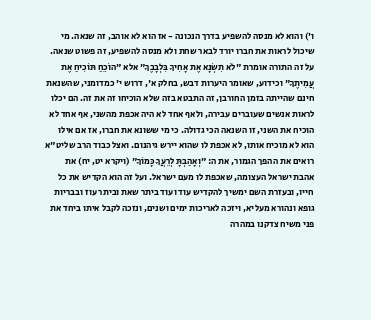ו') והוא לא מנסה להשפיע בדרך הנכונה - אז הוא לא אוהב, זה שנאה. מי שיכול לראות את חברו יורד לבאר שחת ולא מנסה להשפיע, זה פשוט שנאה. על זה התורה אומרת "לֹא תִשְׂנָא אֶת אָחִיךָ בִּלְבָבֶךָ" אלא "הוֹכֵחַ תּוֹכִיחַ אֶת עֲמִיתֶךָ" וכידוע, שאומר היערות דבש, בחלק א', דרוש י' כמדומני, שהשנאת חינם שהייתה בזמן החורבן, זה התבטא בזה שלא הוכיחו זה את זה. הם יכלו לראות אנשים שעוברים עבירה, ולאף אחד לא היה אכפת מהשני, אף אחד לא הוכיח את השני, זו השנאה הכי גדולה. כי מי ששונא את חברו, אז אם אילו הוא לא מוכיח אותו, לא אכפת לו שהוא יירש גיהנום. ואצל כבוד הרב שליט"א רואים את ההפך הגמור, את ה: "וְאָהַבְתָּ לְרֵעֲךָ כָּמוֹךָ" (ויקרא יט, יח) את אהבת ישראל העצומה, שאכפת לו מעם ישראל. ועל זה הוא הקדיש את כל חייו, ובעזרת השם ימשיך להקדיש עוד ועוד ביתר שאת וביתר עוז ובבריות גופא ונהורא מעליא, ויזכה לאריכות ימים ושנים, ונזכה לקבל איתו ביחד את פני משיח צדקנו במהרה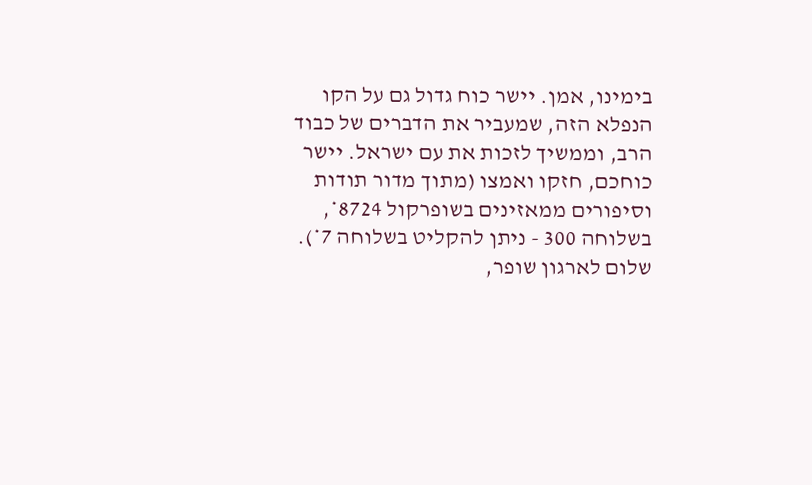בימינו, אמן. יישר כוח גדול גם על הקו הנפלא הזה, שמעביר את הדברים של כבוד הרב, וממשיך לזכות את עם ישראל. יישר כוחכם, חזקו ואמצו (מתוך מדור תודות וסיפורים ממאזינים בשופרקול 8724*, בשלוחה 300 - ניתן להקליט בשלוחה 7*).
שלום לארגון שופר,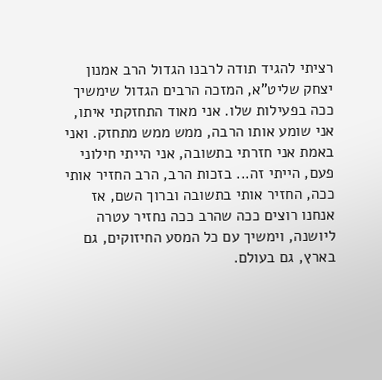רציתי להגיד תודה לרבנו הגדול הרב אמנון יצחק שליט"א, המזכה הרבים הגדול שימשיך ככה בפעילות שלו. אני מאוד התחזקתי איתו, אני שומע אותו הרבה, ממש ממש מתחזק. ואני באמת אני חזרתי בתשובה, אני הייתי חילוני פעם, הייתי זה... בזכות הרב, הרב החזיר אותי ככה, החזיר אותי בתשובה וברוך השם, אז אנחנו רוצים ככה שהרב ככה נחזיר עטרה ליושנה, וימשיך עם כל המסע החיזוקים, גם בארץ, גם בעולם.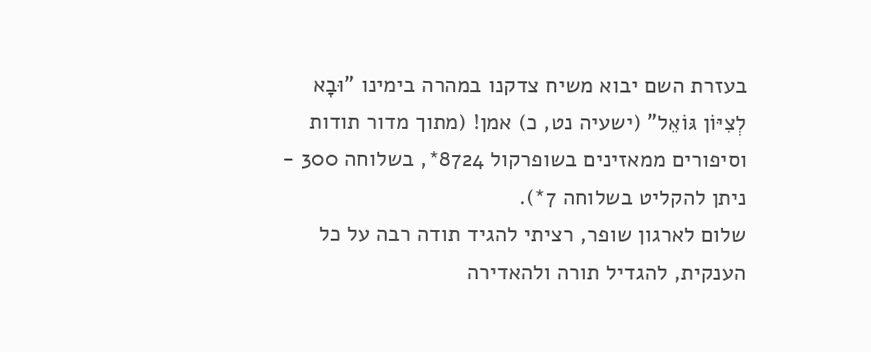בעזרת השם יבוא משיח צדקנו במהרה בימינו "וּבָא לְצִיּוֹן גּוֹאֵל" (ישעיה נט, כ) אמן! (מתוך מדור תודות וסיפורים ממאזינים בשופרקול 8724*, בשלוחה 300 - ניתן להקליט בשלוחה 7*).
שלום לארגון שופר, רציתי להגיד תודה רבה על כל הענקית, להגדיל תורה ולהאדירה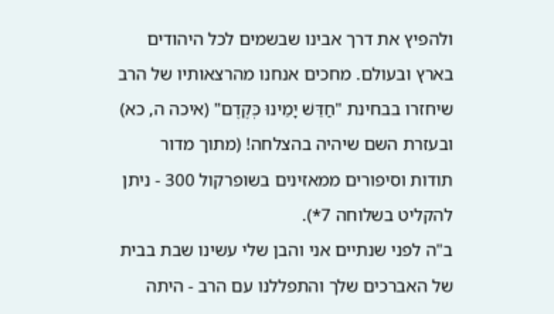ולהפיץ את דרך אבינו שבשמים לכל היהודים בארץ ובעולם. מחכים אנחנו מהרצאותיו של הרב שיחזרו בבחינת "חַדֵּשׁ יָמֵינוּ כְּקֶדֶם" (איכה ה, כא) ובעזרת השם שיהיה בהצלחה! (מתוך מדור תודות וסיפורים ממאזינים בשופרקול 300 - ניתן להקליט בשלוחה 7*).
ב"ה לפני שנתיים אני והבן שלי עשינו שבת בבית של האברכים שלך והתפללנו עם הרב - היתה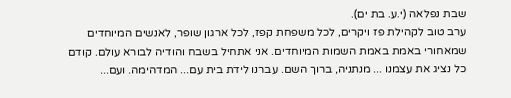שבת נפלאה (י.ע. בת ים).
ערב טוב לקהילת פז ויקרים, לכל משפחת קפז, לכל ארגון שופר, לאנשים המיוחדים שמאחורי באמת באמת השמות המיוחדים. אני אתחיל בשבח והודיה לבורא עולם. קודם כל נציג את עצמנו ... מנתניה, ברוך השם. עברנו לידת בית עם... המדהימה. ועם...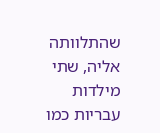שהתלוותה אליה, שתי מילדות עבריות כמו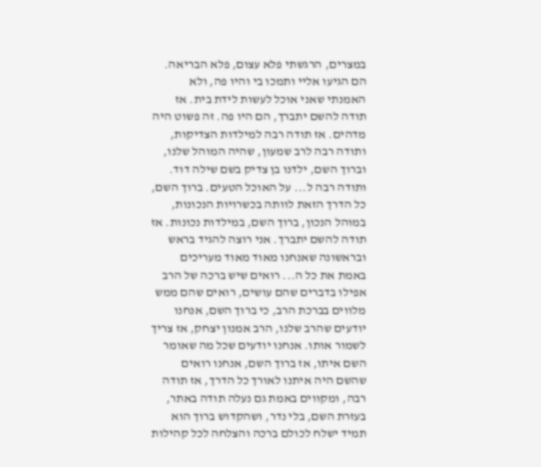במצרים, הרגשתי פלא עצום, פלא הבריאה. הם הגיעו אליי ותמכו בי והיו פה, ולא האמנתי שאני אוכל לעשות לידת בית. אז תודה להשם יתברך, הם היו פה. זה פשוט היה מדהים. אז תודה רבה למילדות הצדיקות, ותודה רבה לרב שמעון, שהיה המוהל שלנו, וברוך השם, ילדנו בן צדיק בשם שילה דוד. ותודה רבה ל... על האוכל הטעים. ברוך השם, כל הדרך הזאת לוותה בכשרויות הנכונות, במוהל הנכון, ברוך השם, במילדות נכונות. אז תודה להשם יתברך. אני רוצה להגיד בראש ובראשונה שאנחנו מאוד מאוד מעריכים באמת את כל ה... רואים שיש ברכה של הרב אפילו בדברים שהם עושים, רואים שהם ממש מלווים בברכת הרב, כי ברוך השם, אנחנו יודעים שהרב שלנו, הרב אמנון יצחק, אז צריך לשמור אותו. אנחנו יודעים שכל מה שאומר השם איתו, אז ברוך השם, אנחנו רואים שהשם היה איתנו לאורך כל הדרך, אז תודה רבה, ומקווים באמת גם נעלה תודה באתר, בעזרת השם, בלי נדר, ושהקדוש ברוך הוא תמיד ישלח לכולם ברכה והצלחה לכל קהילות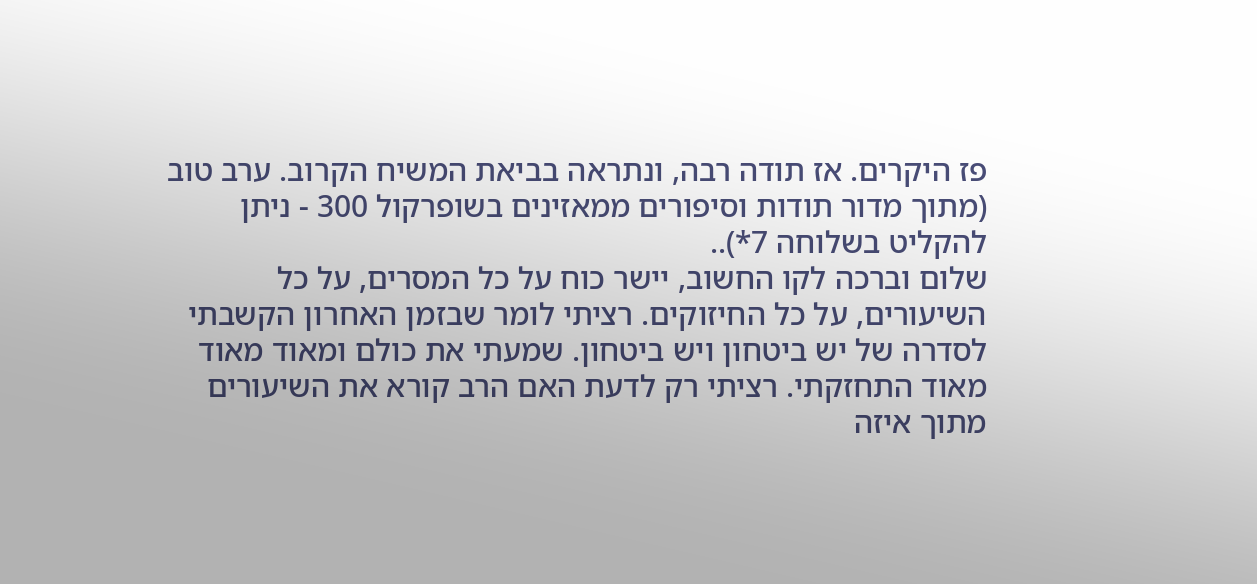פז היקרים. אז תודה רבה, ונתראה בביאת המשיח הקרוב. ערב טוב (מתוך מדור תודות וסיפורים ממאזינים בשופרקול 300 - ניתן להקליט בשלוחה 7*)..
שלום וברכה לקו החשוב, יישר כוח על כל המסרים, על כל השיעורים, על כל החיזוקים. רציתי לומר שבזמן האחרון הקשבתי לסדרה של יש ביטחון ויש ביטחון. שמעתי את כולם ומאוד מאוד מאוד התחזקתי. רציתי רק לדעת האם הרב קורא את השיעורים מתוך איזה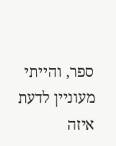ספר, והייתי מעוניין לדעת איזה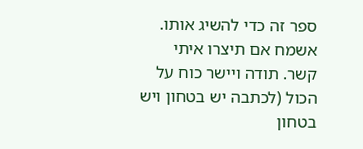ספר זה כדי להשיג אותו. אשמח אם תיצרו איתי קשר. תודה ויישר כוח על הכול (לכתבה יש בטחון ויש בטחון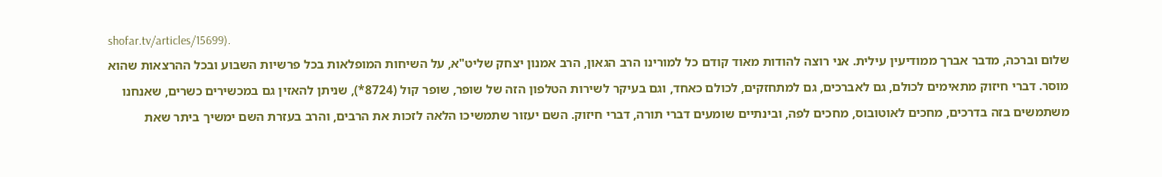shofar.tv/articles/15699).
שלום וברכה, מדבר אברך ממודיעין עילית. אני רוצה להודות מאוד קודם כל למורינו הרב הגאון, הרב אמנון יצחק שליט"א, על השיחות המופלאות בכל פרשיות השבוע ובכל ההרצאות שהוא מוסר. דברי חיזוק מתאימים לכולם, גם לאברכים, גם למתחזקים, לכולם כאחד, וגם בעיקר לשירות הטלפון הזה של שופר, שופר קול (8724*), שניתן להאזין גם במכשירים כשרים, שאנחנו משתמשים בזה בדרכים, מחכים לאוטובוס, מחכים לפה, ובינתיים שומעים דברי תורה, דברי חיזוק. השם יעזור שתמשיכו הלאה לזכות את הרבים, והרב בעזרת השם ימשיך ביתר שאת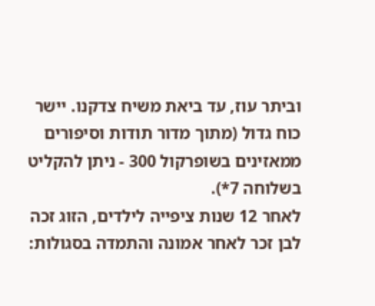וביתר עוז, עד ביאת משיח צדקנו. יישר כוח גדול (מתוך מדור תודות וסיפורים ממאזינים בשופרקול 300 - ניתן להקליט בשלוחה 7*).
לאחר 12 שנות ציפייה לילדים, הזוג זכה לבן זכר לאחר אמונה והתמדה בסגולות: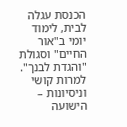הכנסת עגלה לבית, לימוד יומי ב"אור החיים" וסגולת "והגדת לבנך". למרות קושי וניסיונות – הישועה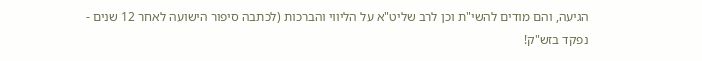הגיעה, והם מודים להשי"ת וכן לרב שליט"א על הליווי והברכות (לכתבה סיפור הישועה לאחר 12 שנים - נפקד בזש"ק!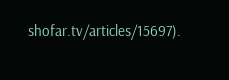shofar.tv/articles/15697).